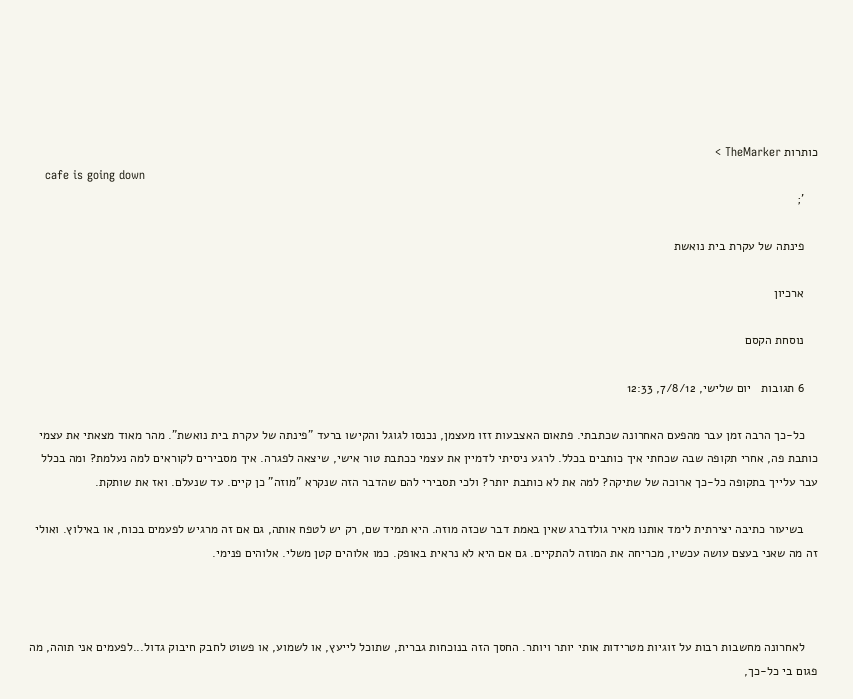כותרות TheMarker >
    cafe is going down
    ';

    פינתה של עקרת בית נואשת

    ארכיון

    נוסחת הקסם

    6 תגובות   יום שלישי, 7/8/12, 12:33

    כל-כך הרבה זמן עבר מהפעם האחרונה שכתבתי. פתאום האצבעות זזו מעצמן, נכנסו לגוגל והקישו ברעד "פינתה של עקרת בית נואשת". מהר מאוד מצאתי את עצמי כותבת פה, אחרי תקופה שבה שכחתי איך כותבים בכלל. לרגע ניסיתי לדמיין את עצמי ככתבת טור אישי, שיצאה לפגרה. איך מסבירים לקוראים למה נעלמת? ומה בכלל עבר עלייך בתקופה כל-כך ארוכה של שתיקה? למה את לא כותבת יותר? ולכי תסבירי להם שהדבר הזה שנקרא "מוזה" כן קיים. עד שנעלם. ואז את שותקת.

    בשיעור כתיבה יצירתית לימד אותנו מאיר גולדברג שאין באמת דבר שכזה מוזה. היא תמיד שם, רק יש לטפח אותה, גם אם זה מרגיש לפעמים בכוח, או באילוץ. ואולי זה מה שאני בעצם עושה עכשיו, מכריחה את המוזה להתקיים. גם אם היא לא נראית באופק. כמו אלוהים קטן משלי. אלוהים פנימי.



    לאחרונה מחשבות רבות על זוגיות מטרידות אותי יותר ויותר. החסך הזה בנוכחות גברית, שתוכל לייעץ, או לשמוע, או פשוט לחבק חיבוק גדול...לפעמים אני תוהה, מה פגום בי כל-כך,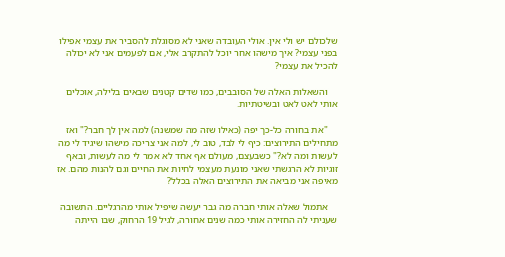שלכולם יש ולי אין. אולי העובדה שאני לא מסוגלת להסביר את עצמי אפילו בפני עצמי? איך מישהו אחר יוכל להתקרב אלי, אם לפעמים אני לא יכולה להכיל את עצמי?

    והשאלות האלה של הסובבים, כמו שדים קטנים שבאים בלילה, אוכלים אותי לאט לאט ובשיטתיות.

    "את בחורה כל-כך יפה (כאילו שזה מה שמשנה) למה אין לך חבר?" ואז מתחילים התירוצים: כיף לי לבד, טוב לי, למה אני צריכה מישהו שיגיד לי מה לעשות ומה לא?" כשבעצם, מעולם אף אחד לא אמר לי מה לעשות, ובאף זוגיות לא הרגשתי שאני מונעת מעצמי לחיות את החיים וגם להנות מהם. אז מאיפה אני מביאה את התירוצים האלה בכלל?

    אתמול שאלה אותי חברה מה גבר יעשה שיפיל אותי מהרגליים. התשובה שעניתי לה החזירה אותי כמה שנים אחורה, לגיל 19 הרחוק, שבו הייתה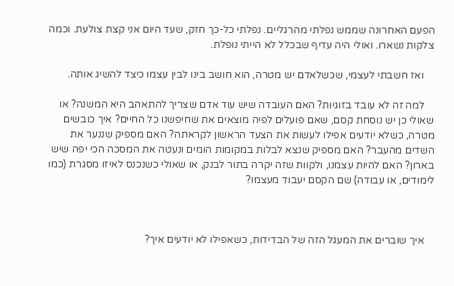הפעם האחרונה שממש נפלתי מהרגליים. נפלתי כל-כך חזק, שעד היום אני קצת צולעת. וכמה צלקות נשארו. ואולי היה עדיף שבכלל לא הייתי נופלת.

    ואז חשבתי לעצמי, שכשלאדם יש מטרה, הוא חושב בינו לבין עצמו כיצד להשיג אותה.

    למה זה לא עובד בזוגיות? האם העובדה שיש עוד אדם שצריך להתאהב היא המשנה? או שאולי כן יש נוסחת קסם, שאם פועלים לפיה מוצאים את שחיפשנו כל החיים? איך כובשים מטרה, כשלא יודעים אפילו לעשות את הצעד הראשון לקראתה? האם מספיק שננער את השדים מהעבר? האם מספיק שנצא לבלות במקומות הומים ונעטה את המסכה הכי יפה שיש בארון? האם להיות עצמנו, ולקוות שזה יקרה בתור לבנק, או שאולי כשנכנס לאיזו מסגרת (כמו לימודים, או עבודה) שם הקסם יעבוד מעצמו?



    איך שוברים את המעגל הזה של הבדידות, כשאפילו לא יודעים איך?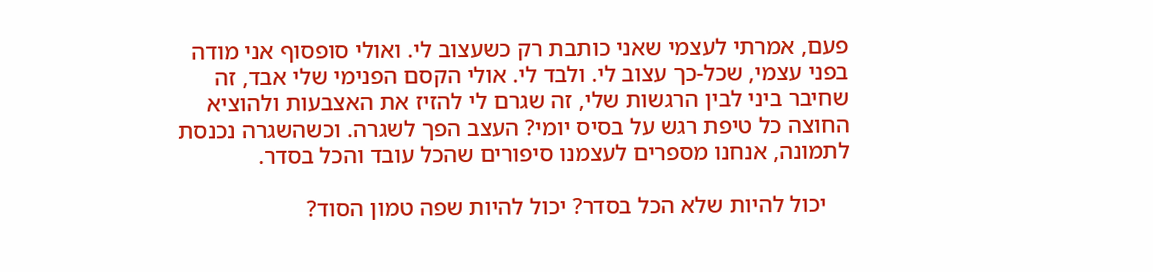פעם, אמרתי לעצמי שאני כותבת רק כשעצוב לי. ואולי סופסוף אני מודה בפני עצמי, שכל-כך עצוב לי. ולבד לי. אולי הקסם הפנימי שלי אבד, זה שחיבר ביני לבין הרגשות שלי, זה שגרם לי להזיז את האצבעות ולהוציא החוצה כל טיפת רגש על בסיס יומי? העצב הפך לשגרה. וכשהשגרה נכנסת לתמונה, אנחנו מספרים לעצמנו סיפורים שהכל עובד והכל בסדר.

    יכול להיות שלא הכל בסדר? יכול להיות שפה טמון הסוד?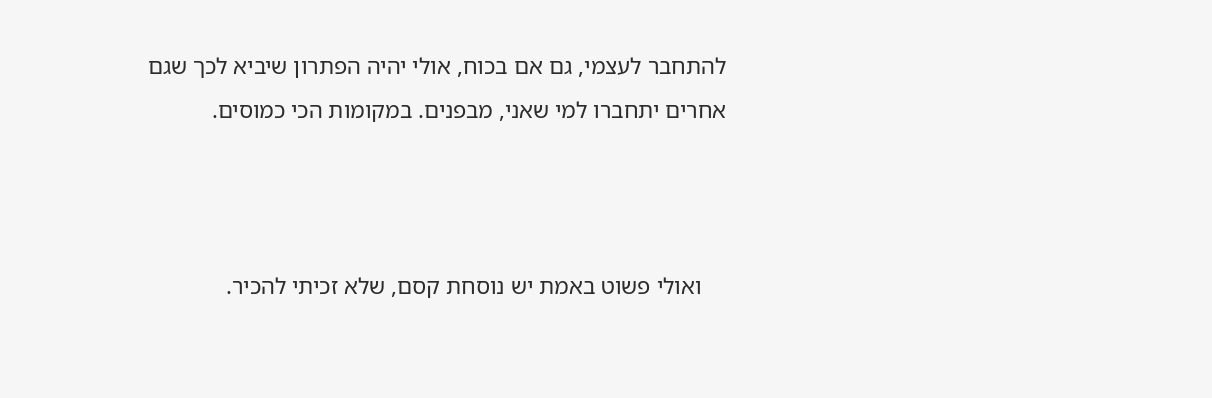להתחבר לעצמי, גם אם בכוח, אולי יהיה הפתרון שיביא לכך שגם אחרים יתחברו למי שאני, מבפנים. במקומות הכי כמוסים.



    ואולי פשוט באמת יש נוסחת קסם, שלא זכיתי להכיר.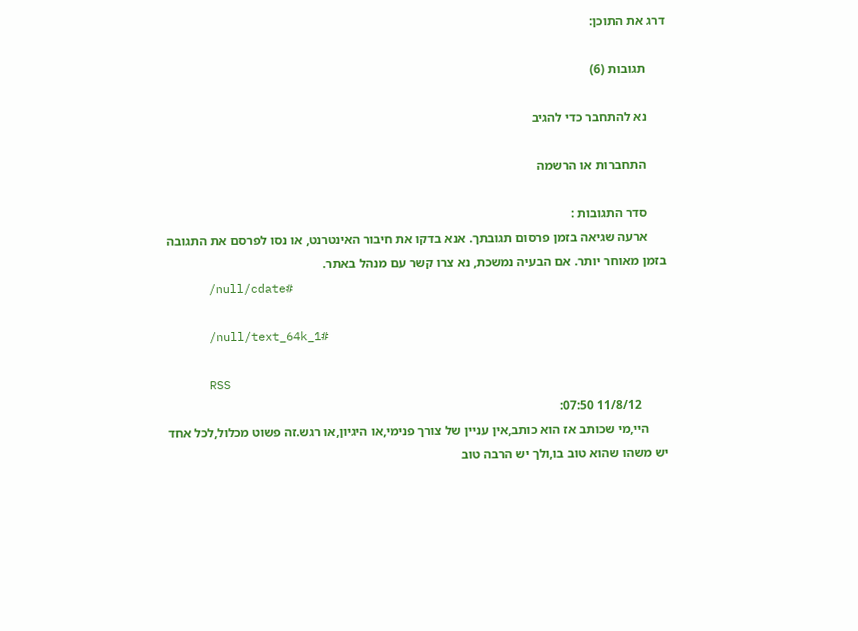דרג את התוכן:

      תגובות (6)

      נא להתחבר כדי להגיב

      התחברות או הרשמה

      סדר התגובות :
      ארעה שגיאה בזמן פרסום תגובתך. אנא בדקו את חיבור האינטרנט, או נסו לפרסם את התגובה בזמן מאוחר יותר. אם הבעיה נמשכת, נא צרו קשר עם מנהל באתר.
      /null/cdate#

      /null/text_64k_1#

      RSS
        11/8/12 07:50:
      היי,מי שכותב אז הוא כותב,אין עניין של צורך פנימי,או היגיון,או רגש.זה פשוט מכלול,לכל אחד יש משהו שהוא טוב בו,ולך יש הרבה טוב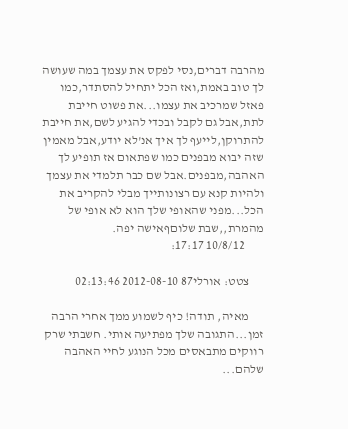מהרבה דברים,נסי לפקס את עצמך במה שעושה לך טוב באמת,ואז הכל יתחיל להסתדר,כמו פאזל שמרכיב את עצמו...את פשוט חייבת לתת,אבל גם לקבל ובכדי להגיע לשם,את חייבת להתרוקן,לייעף לך איך אנ'לא יודע,אבל מאמין שזה יבוא מבפנים כמו שפתאום אז תופיע לך האהבה,מבפנים.אבל שם כבר תלמדי את עצמך ולהיות קנא עם רצונותייך מבלי להקריב את הכל...מפני שהאופי שלך הוא לא אופי של מהמרת,,שבת שלוםףאישה יפה.
        10/8/12 17:17:

      צטט: אורלי87 2012-08-10 02:13:46

      מאיה, תודה! כיף לשמוע ממך אחרי הרבה זמן...התגובה שלך מפתיעה אותי. חשבתי שרק רווקים מתבאסים מכל הנוגע לחיי האהבה שלהם...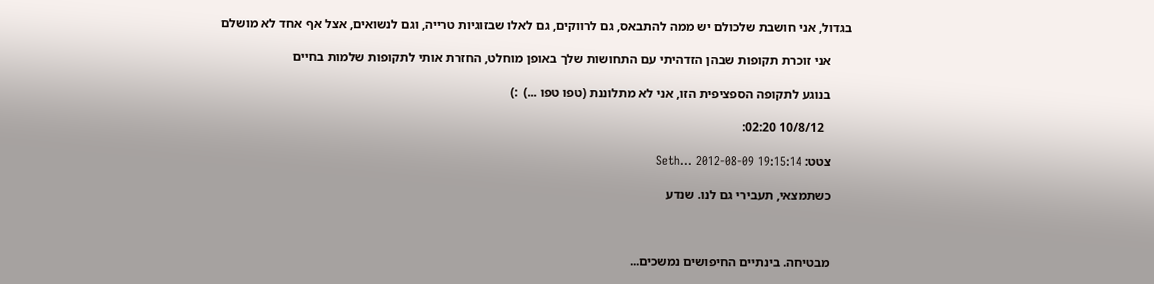בגדול, אני חושבת שלכולם יש ממה להתבאס, גם לרווקים, גם לאלו שבזוגיות טרייה, וגם לנשואים, אצל אף אחד לא מושלם

      אני זוכרת תקופות שבהן הזדהיתי עם התחושות שלך באופן מוחלט, החזרת אותי לתקופות שלמות בחיים

      בנוגע לתקופה הספציפית הזו, אני לא מתלוננת (טפו טפו ...)  :)

        10/8/12 02:20:

      צטט: Seth... 2012-08-09 19:15:14

      כשתמצאי, תעבירי גם לנו. שנדע



      מבטיחה. בינתיים החיפושים נמשכים...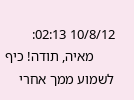10/8/12 02:13:
      מאיה, תודה! כיף לשמוע ממך אחרי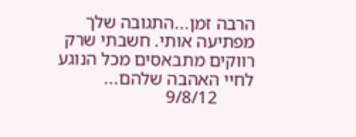הרבה זמן...התגובה שלך מפתיעה אותי. חשבתי שרק רווקים מתבאסים מכל הנוגע לחיי האהבה שלהם...
        9/8/12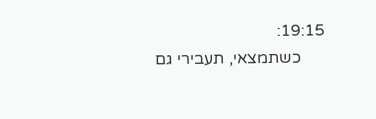19:15:
      כשתמצאי, תעבירי גם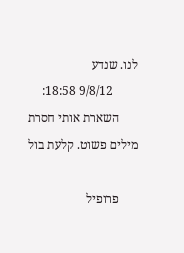לנו. שנדע
        9/8/12 18:58:
      השארת אותי חסרת מילים פשוט. קלעת בול

      פרופיל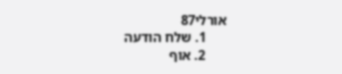אורלי87
      1. שלח הודעה
      2. אוף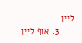ליין
      3. אוף ליין